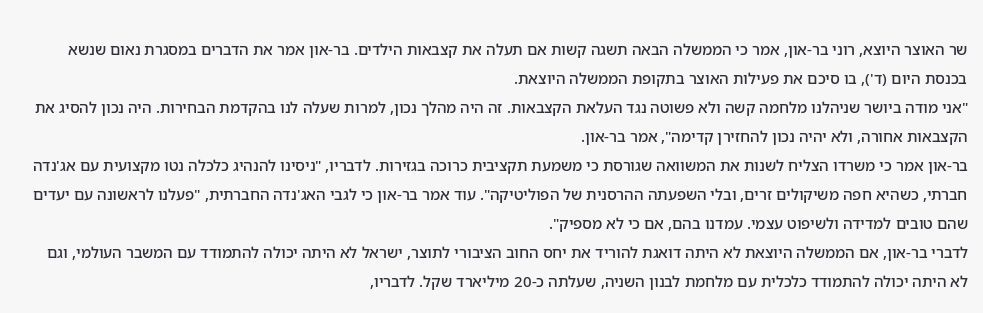שר האוצר היוצא, רוני בר-און, אמר כי הממשלה הבאה תשגה קשות אם תעלה את קצבאות הילדים. בר-און אמר את הדברים במסגרת נאום שנשא בכנסת היום (ד'), בו סיכם את פעילות האוצר בתקופת הממשלה היוצאת.
"אני מודה ביושר שניהלנו מלחמה קשה ולא פשוטה נגד העלאת הקצבאות. זה היה מהלך נכון, למרות שעלה לנו בהקדמת הבחירות. היה נכון להסיג את הקצבאות אחורה, ולא יהיה נכון להחזירן קדימה", אמר בר-און.
בר-און אמר כי משרדו הצליח לשנות את המשוואה שגורסת כי משמעת תקציבית כרוכה בגזירות. לדבריו, "ניסינו להנהיג כלכלה נטו מקצועית עם אג'נדה חברתי, כשהיא חפה משיקולים זרים, ובלי השפעתה ההרסנית של הפוליטיקה". עוד אמר בר-און כי לגבי האג'נדה החברתית, "פעלנו לראשונה עם יעדים שהם טובים למדידה ולשיפוט עצמי. עמדנו בהם, אם כי לא מספיק".
לדברי בר-און, אם הממשלה היוצאת לא היתה דואגת להוריד את יחס החוב הציבורי לתוצר, ישראל לא היתה יכולה להתמודד עם המשבר העולמי, וגם לא היתה יכולה להתמודד כלכלית עם מלחמת לבנון השניה, שעלתה כ-20 מיליארד שקל. לדבריו,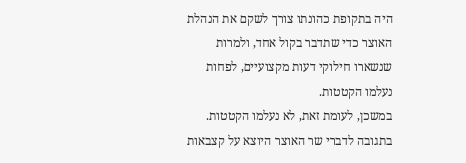היה בתקופת כהונתו צורך לשקם את הנהלת האוצר כדי שתדבר בקול אחד, ולמרות שנשארו חילוקי דעות מקצועיים, לפחות נעלמו הקטטות.
במשכן, לעומת זאת, לא נעלמו הקטטות. בתגובה לדברי שר האוצר היוצא על קצבאות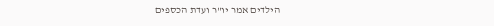הילדים אמר יו"ר ועדת הכספים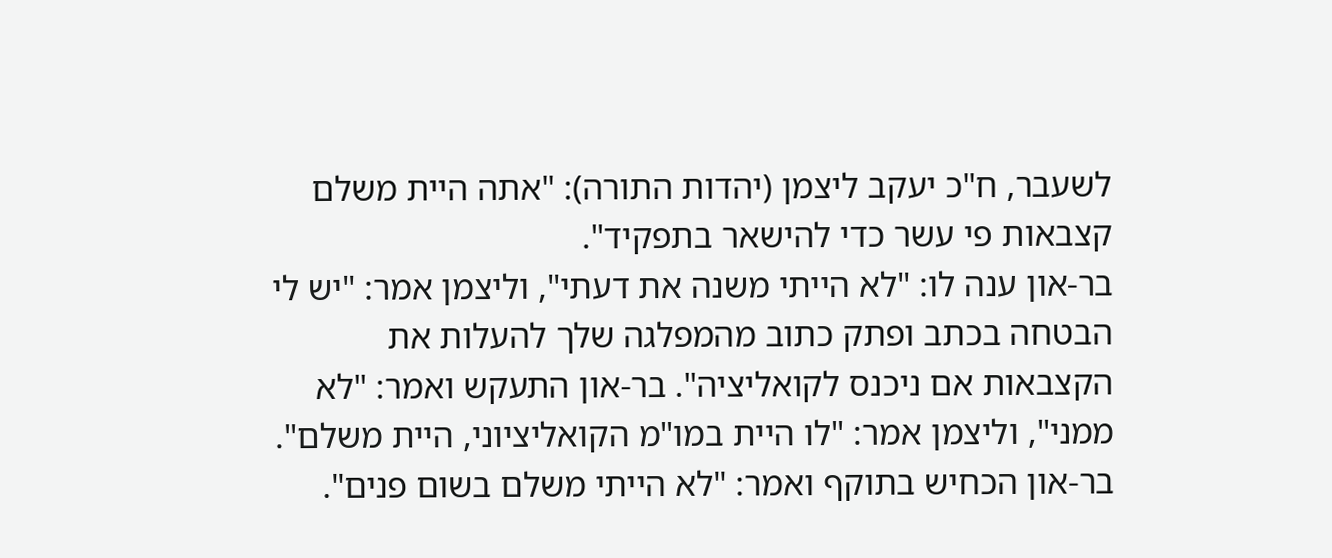לשעבר, ח"כ יעקב ליצמן (יהדות התורה): "אתה היית משלם קצבאות פי עשר כדי להישאר בתפקיד".
בר-און ענה לו: "לא הייתי משנה את דעתי", וליצמן אמר: "יש לי הבטחה בכתב ופתק כתוב מהמפלגה שלך להעלות את הקצבאות אם ניכנס לקואליציה". בר-און התעקש ואמר: "לא ממני", וליצמן אמר: "לו היית במו"מ הקואליציוני, היית משלם". בר-און הכחיש בתוקף ואמר: "לא הייתי משלם בשום פנים".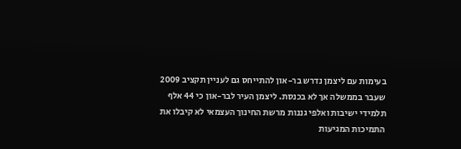בעימות עם ליצמן נדרש בר-און להתייחס גם לעניין תקציב 2009 שעבר בממשלה אך לא בכנסת. ליצמן העיר לבר-און כי 44 אלף תלמידי ישיבות ואלפי גננות מרשת החינוך העצמאי לא קיבלו את התמיכות המגיעות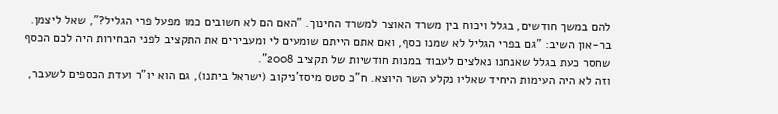להם במשך חודשים, בגלל ויכוח בין משרד האוצר למשרד החינוך. "האם הם לא חשובים כמו מפעל פרי הגליל?", שאל ליצמן.
בר-און השיב: "גם בפרי הגליל לא שמנו כסף, ואם אתם הייתם שומעים לי ומעבירים את התקציב לפני הבחירות היה לכם הכסף שחסר כעת בגלל שאנחנו נאלצים לעבוד במנות חודשיות של תקציב 2008".
וזה לא היה העימות היחיד שאליו נקלע השר היוצא. ח"כ סטס מיסז'ניקוב (ישראל ביתנו), גם הוא יו"ר ועדת הכספים לשעבר,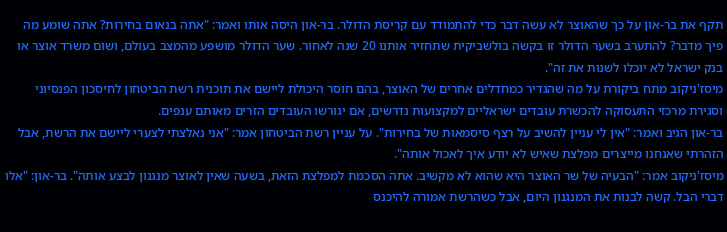תקף את בר-און על כך שהאוצר לא עשה דבר כדי להתמודד עם קריסת הדולר. בר-און היסה אותו ואמר: "אתה בנאום בחירות? אתה שומע מה פיך מדבר? להתערב בשער הדולר זו בקשה בולשביקית שתחזיר אותנו 20 שנה לאחור. שער הדולר מושפע מהמצב בעולם, ושום משרד אוצר או בנק ישראל לא יוכלו לשנות את זה".
מיסז'ניקוב מתח ביקורת על מה שהגדיר כמחדלים אחרים של האוצר, בהם חוסר היכולת ליישם את תוכנית רשת הביטחון לחיסכון הפנסיוני וסגירת מרכזי התעסוקה להכשרת עובדים ישראליים למקצועות נדרשים, אם יגורשו העובדים הזרים מאותם ענפים.
בר-און הגיב ואמר: "אין לי עניין להשיב על רצף סיסמאות של בחירות". על עניין רשת הביטחון אמר: "אני נאלצתי לצערי ליישם את הרשת, אבל הזהרתי שאנחנו מייצרים מפלצת שאיש לא יודע איך לאכול אותה".
מיסז'ניקוב אמר: "הבעיה של שר האוצר היא שהוא לא מקשיב. אתה הסכמת למפלצת הזאת, בשעה שאין לאוצר מנגנון לבצע אותה". בר-און: "אלו דברי הבל. קשה לבנות את המנגנון היום, אבל כשהרשת אמורה להיכנס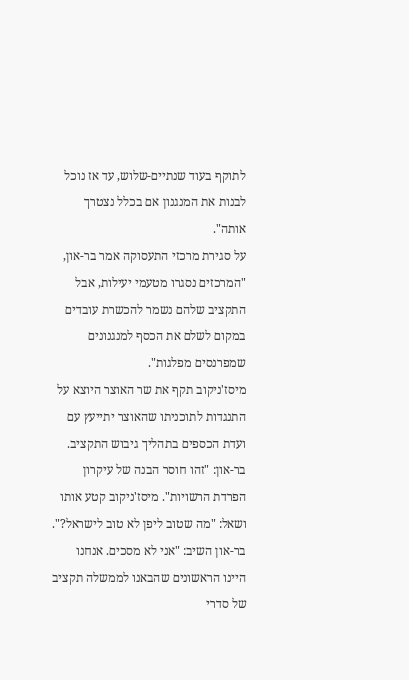לתוקף בעוד שנתיים-שלוש, עד אז נוכל לבנות את המנגנון אם בכלל נצטרך אותה".
על סגירת מרכזי התעסוקה אמר בר-און, "המרכזים נסגרו מטעמי יעילות, אבל התקציב שלהם נשמר להכשרת עובדים במקום לשלם את הכסף למנגנונים שמפרנסים מפלגות".
מיסז'ניקוב תקף את שר האוצר היוצא על התנגדות לתוכניתו שהאוצר יתייעץ עם ועדת הכספים בתהליך גיבוש התקציב. בר-און: "זהו חוסר הבנה של עיקרון הפרדת הרשויות". מיסז'ניקוב קטע אותו ושאל: "מה שטוב ליפן לא טוב לישראל?". בר-און השיב: "אני לא מסכים. אנחנו היינו הראשונים שהבאנו לממשלה תקציב של סדרי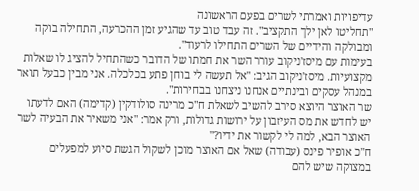עדיפויות ואמרתי לשרים בפעם הראשונה
"תחליטו לאן ילך התקציב". זה עבד טוב עד שהגיע זמן ההכרעה, התחילה בוקה ומבולקה והידיים של השרים התחילו לרעוד".
בעימות עם מיסז'ניקוב עורר השר את חמתו של הדובר כשהתחיל להציג לו שאלות מקצועיות. מיסז'ניקוב הגיב: "אל תעשה לי בוחן פתע בכלכלה. אני מבין כבעל תואר במנהל עסקים ובינתיים אנחנו ניצחנו בבחירות".
שר האוצר היוצא סירב להשיב לשאלת ח"כ מרינה סולודקין (קדימה) האם לדעתו יש לחדש את מס העיזבון על ירושות גדולות, ורק אמר: "אני משאיר את הבעיה לשר האוצר הבא, למה לי לקשור את ידיו?"
ח"כ אופיר פינס (עבודה) שאל אם האוצר מוכן לשקול הגשת סיוע למפעלים במצוקה שיש להם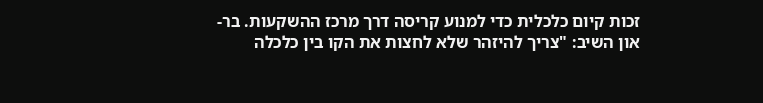זכות קיום כלכלית כדי למנוע קריסה דרך מרכז ההשקעות. בר-און השיב: "צריך להיזהר שלא לחצות את הקו בין כלכלה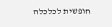חופשית לכלכלה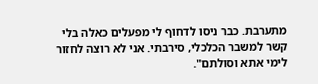מתערבת. כבר ניסו לדחוף לי מפעלים כאלה בלי קשר למשבר הכלכלי, סירבתי. אני לא רוצה לחזור לימי אתא וסולתם".